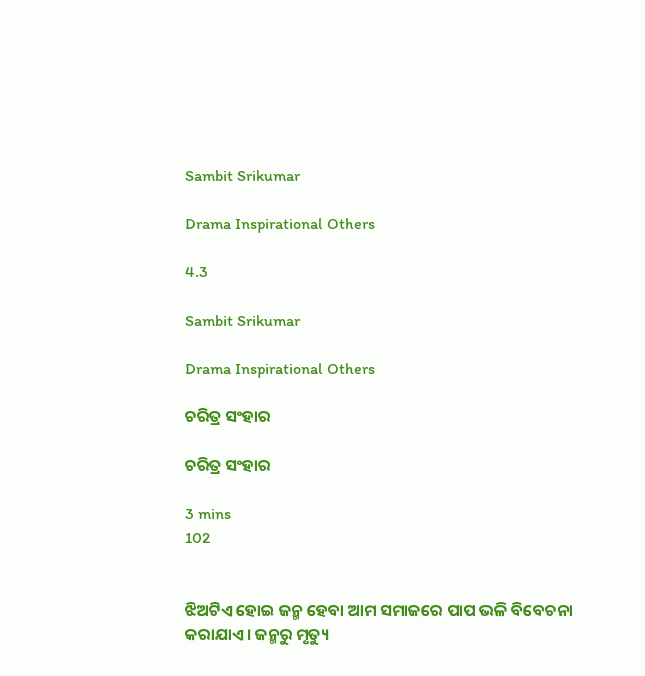Sambit Srikumar

Drama Inspirational Others

4.3

Sambit Srikumar

Drama Inspirational Others

ଚରିତ୍ର ସଂହାର

ଚରିତ୍ର ସଂହାର

3 mins
102


ଝିଅଟିଏ ହୋଇ ଜନ୍ମ ହେବା ଆମ ସମାଜରେ ପାପ ଭଳି ବିବେଚନା କରାଯାଏ। ଜନ୍ମରୁ ମୃତ୍ୟୁ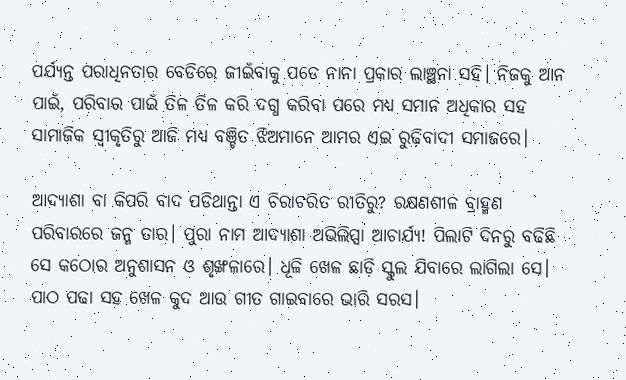ପର୍ଯ୍ୟନ୍ତ ପରାଧିନତାର ବେଡିରେ ଜୀଇଁବାକୁ ପଡେ ନାନା ପ୍ରକାର ଲାଞ୍ଛନା ସହି। ନିଜକୁ ଆନ ପାଇଁ, ପରିବାର ପାଇଁ ତିଳ ତିଳ କରି ଦଗ୍ଧ କରିବା ପରେ ମଧ୍ୟ ସମାନ ଅଧିକାର ସହ ସାମାଜିକ ସ୍ୱୀକୃତିରୁ ଆଜି ମଧ୍ୟ ବଞ୍ଚିତ ଝିଅମାନେ ଆମର ଏଇ ରୁଢ଼ିବାଦୀ ସମାଜରେ।

ଆଦ୍ୟାଶା ବା କିପରି ବାଦ ପଡିଥାନ୍ତା ଏ ଚିରାଚରିତ ରୀତିରୁ? ରକ୍ଷଣଶୀଳ ବ୍ରାହ୍ମଣ ପରିବାରରେ ଜନ୍ମ ତାର। ପୁରା ନାମ ଆଦ୍ୟାଶା ଅଭିଲିପ୍ସା ଆଚାର୍ଯ୍ୟ! ପିଲାଟି ଦିନରୁ ବଢିଛି ସେ କଠୋର ଅନୁଶାସନ ଓ ଶୃଙ୍ଖଳାରେ। ଧୂଳି ଖେଳ ଛାଡ଼ି ସ୍କୁଲ ଯିବାରେ ଲାଗିଲା ସେ। ପାଠ ପଢା ସହ ଖେଳ କୁଦ ଆଉ ଗୀତ ଗାଇବାରେ ଭାରି ସରସ।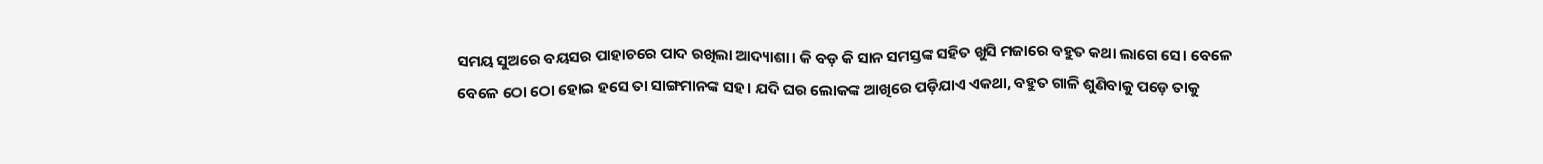ସମୟ ସୁଅରେ ବୟସର ପାହାଚରେ ପାଦ ରଖିଲା ଆଦ୍ୟାଶା। କି ବଡ଼ କି ସାନ ସମସ୍ତଙ୍କ ସହିତ ଖୁସି ମଜାରେ ବହୁତ କଥା ଲାଗେ ସେ। ବେଳେ ବେଳେ ଠୋ ଠୋ ହୋଇ ହସେ ତା ସାଙ୍ଗମାନଙ୍କ ସହ। ଯଦି ଘର ଲୋକଙ୍କ ଆଖିରେ ପଡ଼ିଯାଏ ଏକଥା, ବହୁତ ଗାଳି ଶୁଣିବାକୁ ପଡ଼େ ତାକୁ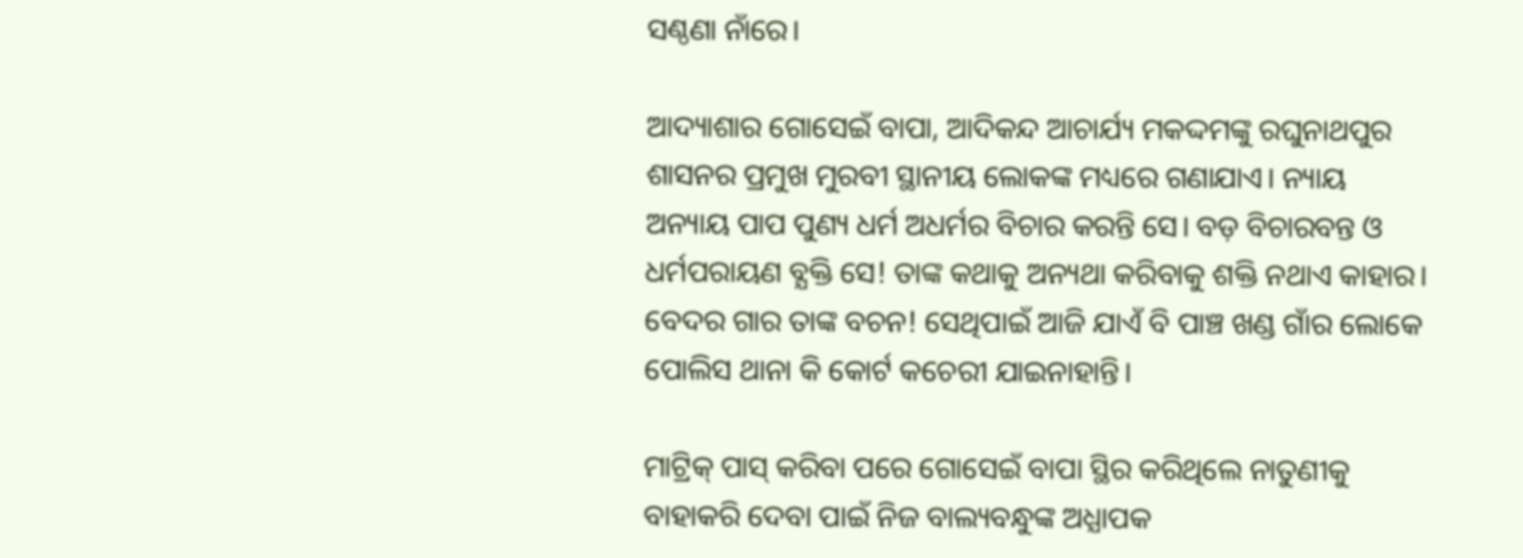ସଣ୍ଠଣା ନାଁରେ।

ଆଦ୍ୟାଶାର ଗୋସେଇଁ ବାପା, ଆଦିକନ୍ଦ ଆଚାର୍ଯ୍ୟ ମକଦ୍ଦମଙ୍କୁ ରଘୁନାଥପୁର ଶାସନର ପ୍ରମୁଖ ମୁରବୀ ସ୍ଥାନୀୟ ଲୋକଙ୍କ ମଧ୍ୟରେ ଗଣାଯାଏ। ନ୍ୟାୟ ଅନ୍ୟାୟ ପାପ ପୁଣ୍ୟ ଧର୍ମ ଅଧର୍ମର ବିଚାର କରନ୍ତି ସେ। ବଡ଼ ବିଚାରବନ୍ତ ଓ ଧର୍ମପରାୟଣ ବ୍ଯକ୍ତି ସେ! ତାଙ୍କ କଥାକୁ ଅନ୍ୟଥା କରିବାକୁ ଶକ୍ତି ନଥାଏ କାହାର। ବେଦର ଗାର ତାଙ୍କ ବଚନ! ସେଥିପାଇଁ ଆଜି ଯାଏଁ ବି ପାଞ୍ଚ ଖଣ୍ଡ ଗାଁର ଲୋକେ ପୋଲିସ ଥାନା କି କୋର୍ଟ କଚେରୀ ଯାଇନାହାନ୍ତି।

ମାଟ୍ରିକ୍ ପାସ୍ କରିବା ପରେ ଗୋସେଇଁ ବାପା ସ୍ଥିର କରିଥିଲେ ନାତୁଣୀକୁ ବାହାକରି ଦେବା ପାଇଁ ନିଜ ବାଲ୍ୟବନ୍ଧୁଙ୍କ ଅଧ୍ଯାପକ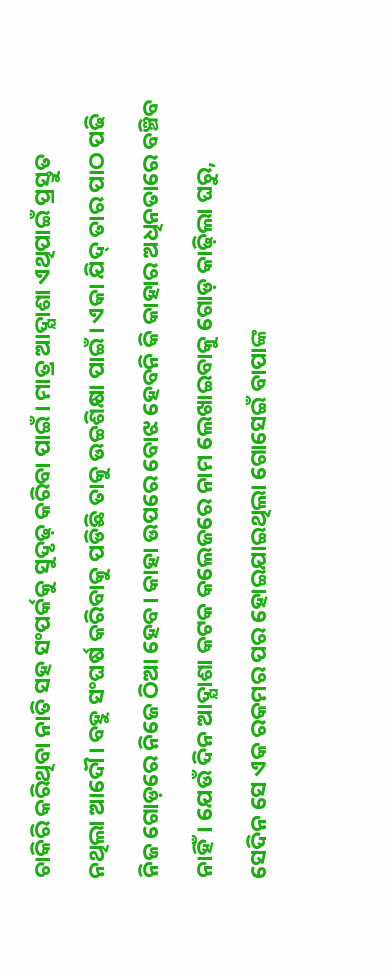ଚାକିରି କରିଥିବା ନାତି ସହ ସଂପର୍କକୁ ସୁଦୃଢ଼ କରିବା ପାଇଁ। ମାତ୍ର ଆଦ୍ଯାଶା ଏଥିପାଇଁ ପ୍ରସ୍ତୁତ ନଥିଲା ଆଦୌ। ବହୁ ସଂଘର୍ଷ କରିବାକୁ ପଡିଛି ତାକୁ ଉଚ୍ଚଶିକ୍ଷା ପାଇଁ। ଏକା ଯିଦ୍ ତାର ପାଠ ପଢି ନିଜ ଗୋଡ଼ରେ ନିଜେ ଠିଆ ହେବ। କାହା ଉପରେ ବୋଝ ହେବନି କି କାହାର ଅଧିନତାରେ ବଞ୍ଚିବ ନାହିଁ। ଯେଉଁ ଦିନ ଆଦ୍ଯାଶା କଟକ କଲେଜରେ ନାମ ଲେଖାଇବାକୁ ଗୋଡ଼ କାଢ଼ିଲା ଘରୁ, ସେଦିନ ସେ ଏକ ରକମର ପର ହୋଇଯାଇଥିଲା ଗୋସେଇଁ ବାପାଙ୍କ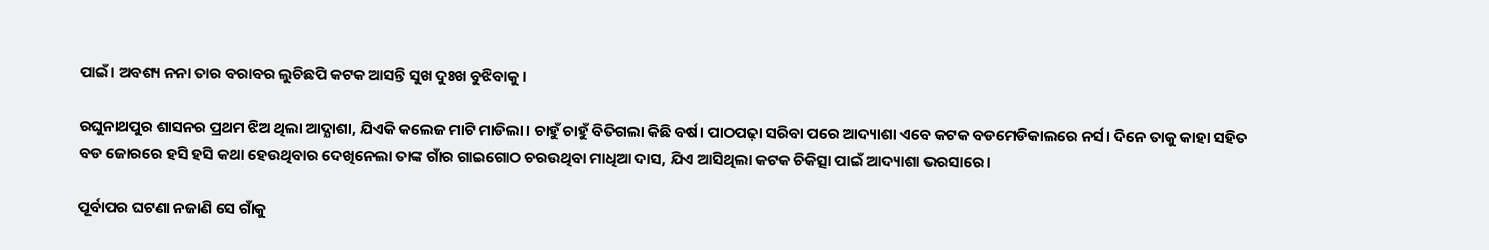ପାଇଁ। ଅବଶ୍ୟ ନନା ତାର ବରାବର ଲୁଚିଛପି କଟକ ଆସନ୍ତି ସୁଖ ଦୁଃଖ ବୁଝିବାକୁ।

ରଘୁନାଥପୁର ଶାସନର ପ୍ରଥମ ଝିଅ ଥିଲା ଆଦ୍ଯାଶା, ଯିଏକି କଲେଜ ମାଟି ମାଡିଲା। ଚାହୁଁ ଚାହୁଁ ବିତିଗଲା କିଛି ବର୍ଷ। ପାଠପଢ଼ା ସରିବା ପରେ ଆଦ୍ୟାଶା ଏବେ କଟକ ବଡମେଡିକାଲରେ ନର୍ସ। ଦିନେ ତାକୁ କାହା ସହିତ ବଡ ଜୋରରେ ହସି ହସି କଥା ହେଉଥିବାର ଦେଖିନେଲା ତାଙ୍କ ଗାଁର ଗାଇଗୋଠ ଚରଉଥିବା ମାଧିଆ ଦାସ, ଯିଏ ଆସିଥିଲା କଟକ ଚିକିତ୍ସା ପାଇଁ ଆଦ୍ୟାଶା ଭରସାରେ।

ପୂର୍ବାପର ଘଟଣା ନଜାଣି ସେ ଗାଁକୁ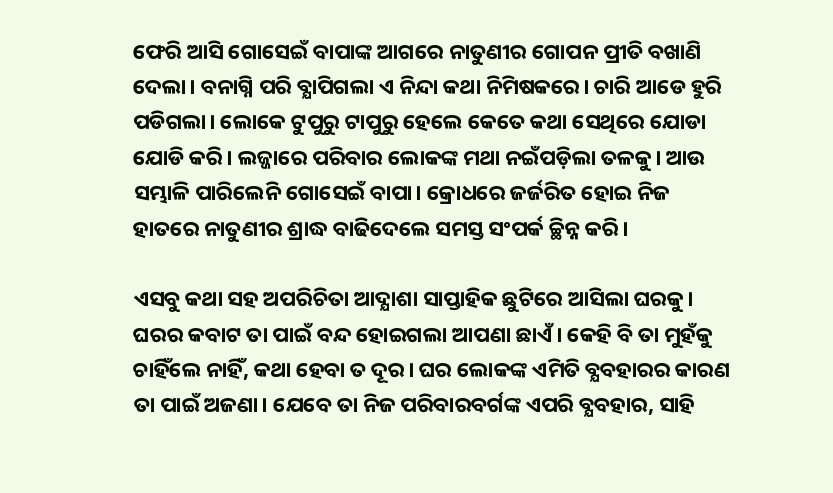ଫେରି ଆସି ଗୋସେଇଁ ବାପାଙ୍କ ଆଗରେ ନାତୁଣୀର ଗୋପନ ପ୍ରୀତି ବଖାଣି ଦେଲା। ବନାଗ୍ନି ପରି ବ୍ଯାପିଗଲା ଏ ନିନ୍ଦା କଥା ନିମିଷକରେ। ଚାରି ଆଡେ ହୁରି ପଡିଗଲା। ଲୋକେ ଟୁପୁରୁ ଟାପୁରୁ ହେଲେ କେତେ କଥା ସେଥିରେ ଯୋଡା ଯୋଡି କରି। ଲଜ୍ଜାରେ ପରିବାର ଲୋକଙ୍କ ମଥା ନଇଁପଡ଼ିଲା ତଳକୁ। ଆଉ ସମ୍ଭାଳି ପାରିଲେନି ଗୋସେଇଁ ବାପା। କ୍ରୋଧରେ ଜର୍ଜରିତ ହୋଇ ନିଜ ହାତରେ ନାତୁଣୀର ଶ୍ରାଦ୍ଧ ବାଢିଦେଲେ ସମସ୍ତ ସଂପର୍କ ଚ୍ଛିନ୍ନ କରି।

ଏସବୁ କଥା ସହ ଅପରିଚିତା ଆଦ୍ଯାଶା ସାପ୍ତାହିକ ଛୁଟିରେ ଆସିଲା ଘରକୁ। ଘରର କବାଟ ତା ପାଇଁ ବନ୍ଦ ହୋଇଗଲା ଆପଣା ଛାଏଁ। କେହି ବି ତା ମୁହଁକୁ ଚାହିଁଲେ ନାହିଁ, କଥା ହେବା ତ ଦୂର। ଘର ଲୋକଙ୍କ ଏମିତି ବ୍ଯବହାରର କାରଣ ତା ପାଇଁ ଅଜଣା। ଯେବେ ତା ନିଜ ପରିବାରବର୍ଗଙ୍କ ଏପରି ବ୍ଯବହାର, ସାହି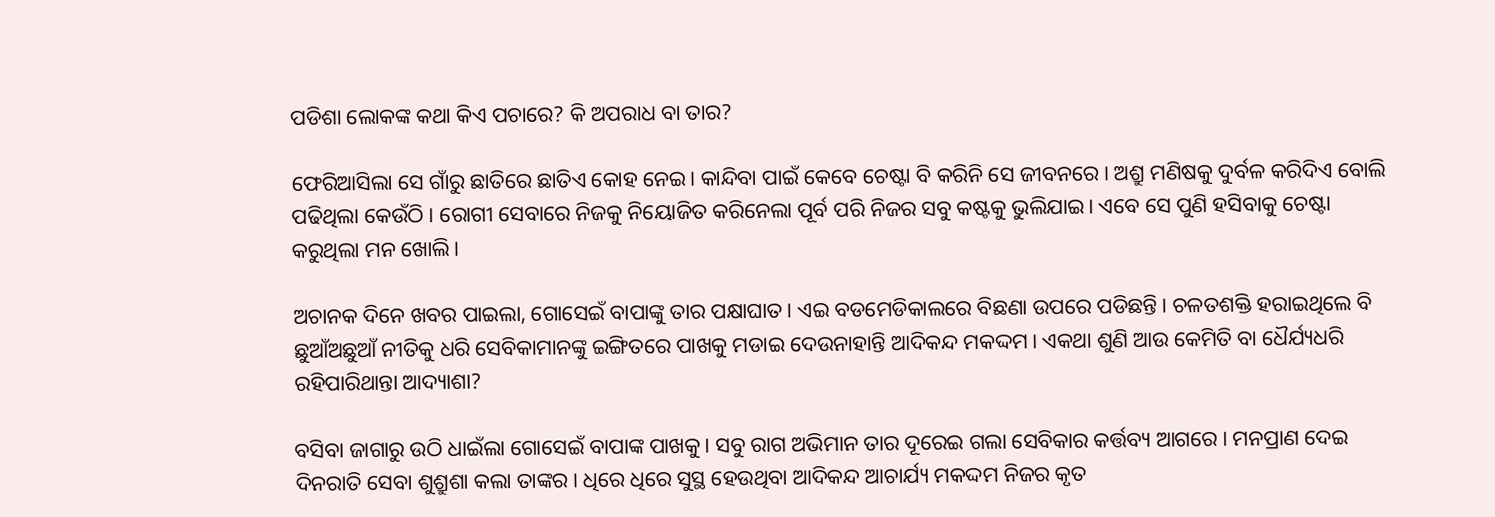ପଡିଶା ଲୋକଙ୍କ କଥା କିଏ ପଚାରେ? କି ଅପରାଧ ବା ତାର?

ଫେରିଆସିଲା ସେ ଗାଁରୁ ଛାତିରେ ଛାତିଏ କୋହ ନେଇ। କାନ୍ଦିବା ପାଇଁ କେବେ ଚେଷ୍ଟା ବି କରିନି ସେ ଜୀବନରେ। ଅଶ୍ରୁ ମଣିଷକୁ ଦୁର୍ବଳ କରିଦିଏ ବୋଲି ପଢିଥିଲା କେଉଁଠି। ରୋଗୀ ସେବାରେ ନିଜକୁ ନିୟୋଜିତ କରିନେଲା ପୂର୍ବ ପରି ନିଜର ସବୁ କଷ୍ଟକୁ ଭୁଲିଯାଇ। ଏବେ ସେ ପୁଣି ହସିବାକୁ ଚେଷ୍ଟା କରୁଥିଲା ମନ ଖୋଲି।

ଅଚାନକ ଦିନେ ଖବର ପାଇଲା, ଗୋସେଇଁ ବାପାଙ୍କୁ ତାର ପକ୍ଷାଘାତ। ଏଇ ବଡମେଡିକାଲରେ ବିଛଣା ଉପରେ ପଡିଛନ୍ତି। ଚଳତଶକ୍ତି ହରାଇଥିଲେ ବି ଛୁଆଁଅଛୁଆଁ ନୀତିକୁ ଧରି ସେବିକାମାନଙ୍କୁ ଇଙ୍ଗିତରେ ପାଖକୁ ମଡାଇ ଦେଉନାହାନ୍ତି ଆଦିକନ୍ଦ ମକଦ୍ଦମ। ଏକଥା ଶୁଣି ଆଉ କେମିତି ବା ଧୈର୍ଯ୍ୟଧରି ରହିପାରିଥାନ୍ତା ଆଦ୍ୟାଶା?

ବସିବା ଜାଗାରୁ ଉଠି ଧାଇଁଲା ଗୋସେଇଁ ବାପାଙ୍କ ପାଖକୁ। ସବୁ ରାଗ ଅଭିମାନ ତାର ଦୂରେଇ ଗଲା ସେବିକାର କର୍ତ୍ତବ୍ୟ ଆଗରେ। ମନପ୍ରାଣ ଦେଇ ଦିନରାତି ସେବା ଶୁଶ୍ରୁଶା କଲା ତାଙ୍କର। ଧିରେ ଧିରେ ସୁସ୍ଥ ହେଉଥିବା ଆଦିକନ୍ଦ ଆଚାର୍ଯ୍ୟ ମକଦ୍ଦମ ନିଜର କୃତ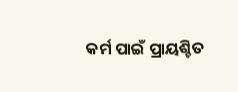କର୍ମ ପାଇଁ ପ୍ରାୟଶ୍ଚିତ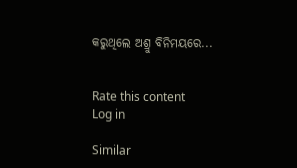କରୁଥିଲେ ଅଶ୍ରୁ ବିନିମୟରେ...


Rate this content
Log in

Similar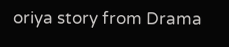oriya story from Drama